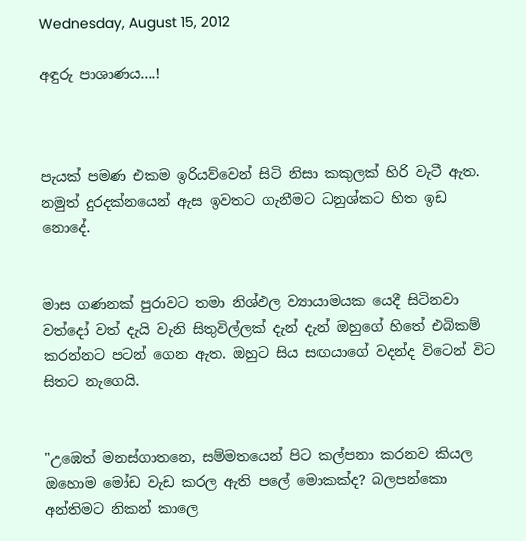Wednesday, August 15, 2012

අඳුරු පාශාණය....!



පැයක් පමණ එකම ඉරියව්වෙන් සිටි නිසා කකුලක් හිරි වැටී ඇත. නමුත් දුරදක්නයෙන් ඇස ඉවතට ගැනීමට ධනුශ්කට හිත ඉඩ නොදේ.


මාස ගණනක් පුරාවට තමා නිශ්ඵල ව්‍යායාමයක යෙදී සිටිනවා වත්දෝ වත් දැයි වැනි සිතුවිල්ලක් දැන් දැන් ඔහුගේ හිතේ එබිකම් කරන්නට පටන් ගෙන ඇත. ඔහුට සිය සඟයාගේ වදන්ද විටෙන් විට සිතට නැගෙයි.


"උඹෙත් මනස්ගාතනෙ, සම්මතයෙන් පිට කල්පනා කරනව කියල ඔහොම මෝඩ වැඩ කරල ඇති පලේ මොකක්ද? බලපන්කො අන්තිමට නිකන් කාලෙ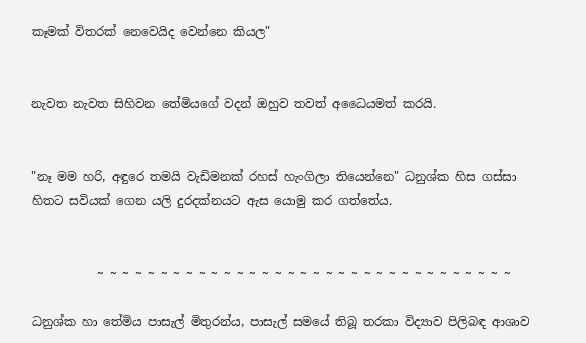කෑමක් විතරක් නෙවෙයිද වෙන්නෙ කියල"


නැවත නැවත සිහිවන තේමියගේ වදන් ඔහුව තවත් අධෛ‍යමත් කරයි.


"නෑ මම හරි, අඳුරෙ තමයි වැඩිමනක් රහස් හැංගිලා තියෙන්නෙ" ධනුශ්ක හිස ගස්සා හිතට සවියක් ගෙන යලි දුරදක්නයට ඇස යොමු කර ගත්තේය.


           ~ ~ ~ ~ ~ ~ ~ ~ ~ ~ ~ ~ ~ ~ ~ ~ ~ ~ ~ ~ ~ ~ ~ ~ ~ ~ ~ ~ ~ ~ ~ ~ ~

ධනුශ්ක හා තේමිය පාසැල් මිතුරන්ය, පාසැල් සමයේ තිබූ තරකා විද්‍යාව පිලිබඳ ආශාව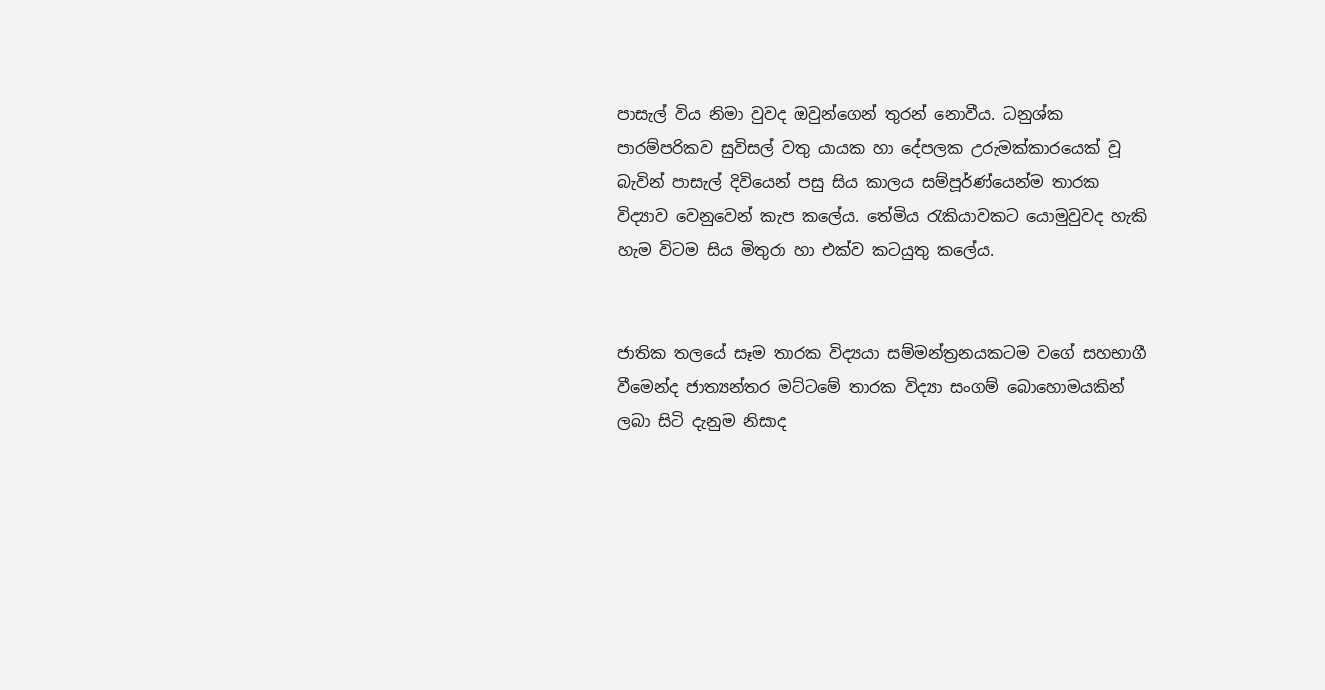පාසැල් විය නිමා වුවද ඔවුන්ගෙන් තුරන් නොවීය. ධනුශ්ක පාරම්පරිකව සුවිසල් වතු යායක හා දේපලක උරුමක්කාරයෙක් වූ බැවින් පාසැල් දිවියෙන් පසු සිය කාලය සම්පූර්ණ්යෙන්ම තාරක විද්‍යාව වෙනුවෙන් කැප කලේය. තේමිය රැකියාවකට යොමුවුවද හැකි හැම විටම සිය මිතුරා හා එක්ව කටයුතු කලේය.


ජාතික තලයේ සෑම තාරක විද්‍යයා සම්මන්ත්‍රනයකටම වගේ සහභාගී වීමෙන්ද ජාත්‍යන්තර මට්ටමේ තාරක විද්‍යා සංගම් බොහොමයකින් ලබා සිටි දැනුම නිසාද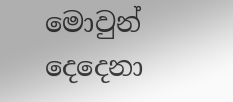මොවුන් දෙදෙනා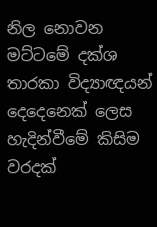නිල නොවන මට්ටමේ දක්ශ තාරකා විද්‍යාඥයන් දෙදෙනෙක් ලෙස හැදින්වීමේ කිසිම වරදක්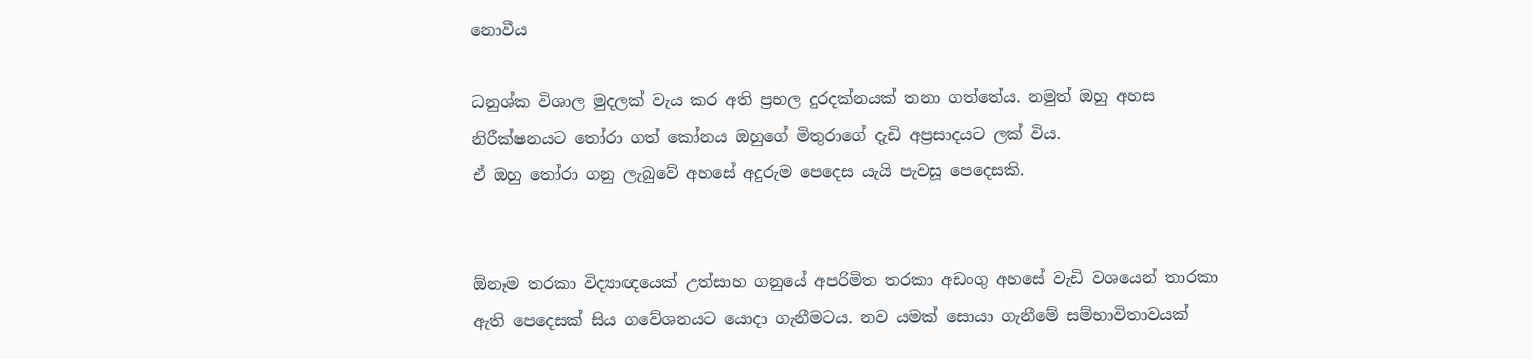නොවීය

ධනුශ්ක විශාල මුදලක් වැය කර අති ප්‍රභල දුරදක්නයක් තනා ගත්තේය. නමුත් ඔහු අහස නිරීක්ෂනයට තෝරා ගත් කෝනය ඔහුගේ මිතුරාගේ දැඩි අප්‍රසාදයට ලක් විය.
ඒ ඔහු තෝරා ගනු ලැබුවේ අහසේ අදුරුම පෙදෙස යැයි පැවසූ පෙදෙසකි.


ඕනෑම තරකා විද්‍යාඥයෙක් උත්සාහ ගනුයේ අපරිමිත තරකා අඩංගු අහසේ වැඩි වශයෙන් තාරකා ඇති පෙදෙසක් සිය ගවේශනයට යොදා ගැනීමටය. නව යමක් සොයා ගැනීමේ සම්භාවිතාවයක්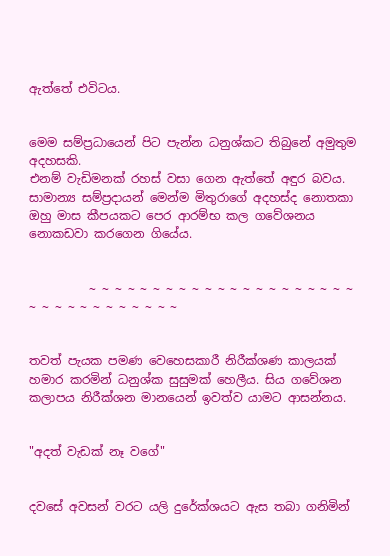ඇත්තේ එවිටය.


මෙම සම්ප්‍රධායෙන් පිට පැන්න ධනුශ්කට තිබුනේ අමුතුම අදහසකි.
එනම් වැඩිමනක් රහස් වසා ගෙන ඇත්තේ අඳුර බවය.
සාමාන්‍ය සම්ප්‍රදායන් මෙන්ම මිතුරාගේ අදහස්ද නොතකා ඔහු මාස කීපයකට පෙර ආරම්භ කල ගවේශනය නොකඩවා කරගෙන ගියේය.


          ~ ~ ~ ~ ~ ~ ~ ~ ~ ~ ~ ~ ~ ~ ~ ~ ~ ~ ~ ~ ~ ~ ~ ~ ~ ~ ~ ~ ~ ~ ~ ~ ~


තවත් පැයක පමණ වෙහෙසකාරී නිරීක්ශණ කාලයක් හමාර කරමින් ධනුශ්ක සුසුමක් හෙලීය. සිය ගවේශන කලාපය නිරීක්ශන මානයෙන් ඉවත්ව යාමට ආසන්නය.


"අදත් වැඩක් නෑ වගේ"


දවසේ අවසන් වරට යලි දුරේක්ශයට ඇස තබා ගනිමින්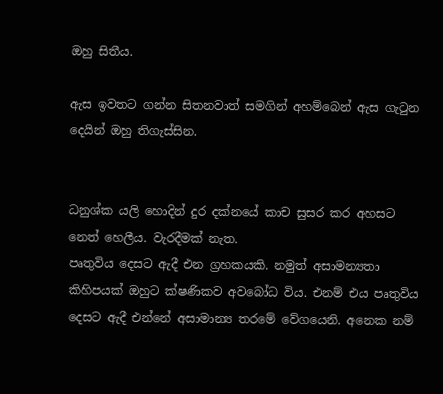ඔහු සිතීය.

ඇස ඉවතට ගන්න සිතනවාත් සමගින් අහම්බෙන් ඇස ගැටුන දෙයින් ඔහු තිගැස්සින.


ධනුශ්ක යලි හොදින් දුර දක්නයේ කාච සුසර කර අහසට නෙත් හෙලීය. වැරදීමක් නැත.
පෘතුවිය දෙසට ඇදී එන ග්‍රහකයකි. නමුත් අසාමන්‍යතා කිහිපයක් ඔහුට ක්ෂණිකව අවබෝධ විය. එනම් එය පෘතුවිය දෙසට ඇදී එන්නේ අසාමාන්‍ය තරමේ වේගයෙනි. අනෙක නම්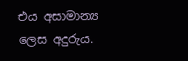එය අසාමාන්‍ය ලෙස අදුරුය.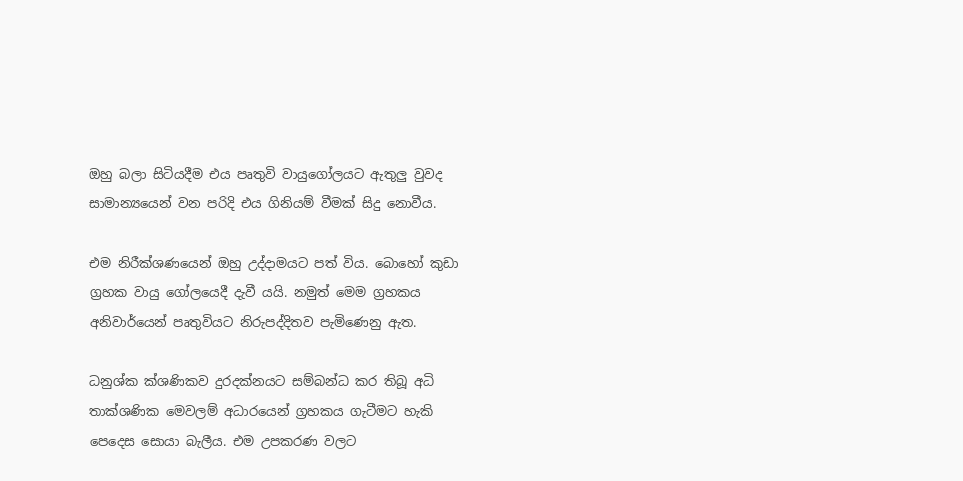ඔහු බලා සිටියදීම එය පෘතුවි වායුගෝලයට ඇතුලු වුවද සාමාන්‍යයෙන් වන පරිදි එය ගිනියම් වීමක් සිදු නොවීය.

එම නිරීක්ශණයෙන් ඔහු උද්දාමයට පත් විය. බොහෝ කුඩා ග්‍රහක වායු ගෝලයෙදී දැවී යයි. නමුත් මෙම ග්‍රහකය අනිවාර්යෙන් පෘතුවියට නිරුපද්දිතව පැමිණෙනු ඇත.

ධනුශ්ක ක්ශණිකව දුරදක්නයට සම්බන්ධ කර තිබූ අධි තාක්ශණික මෙවලම් අධාරයෙන් ග්‍රහකය ගැටීමට හැකි පෙදෙස සොයා බැලීය. එම උපකරණ වලට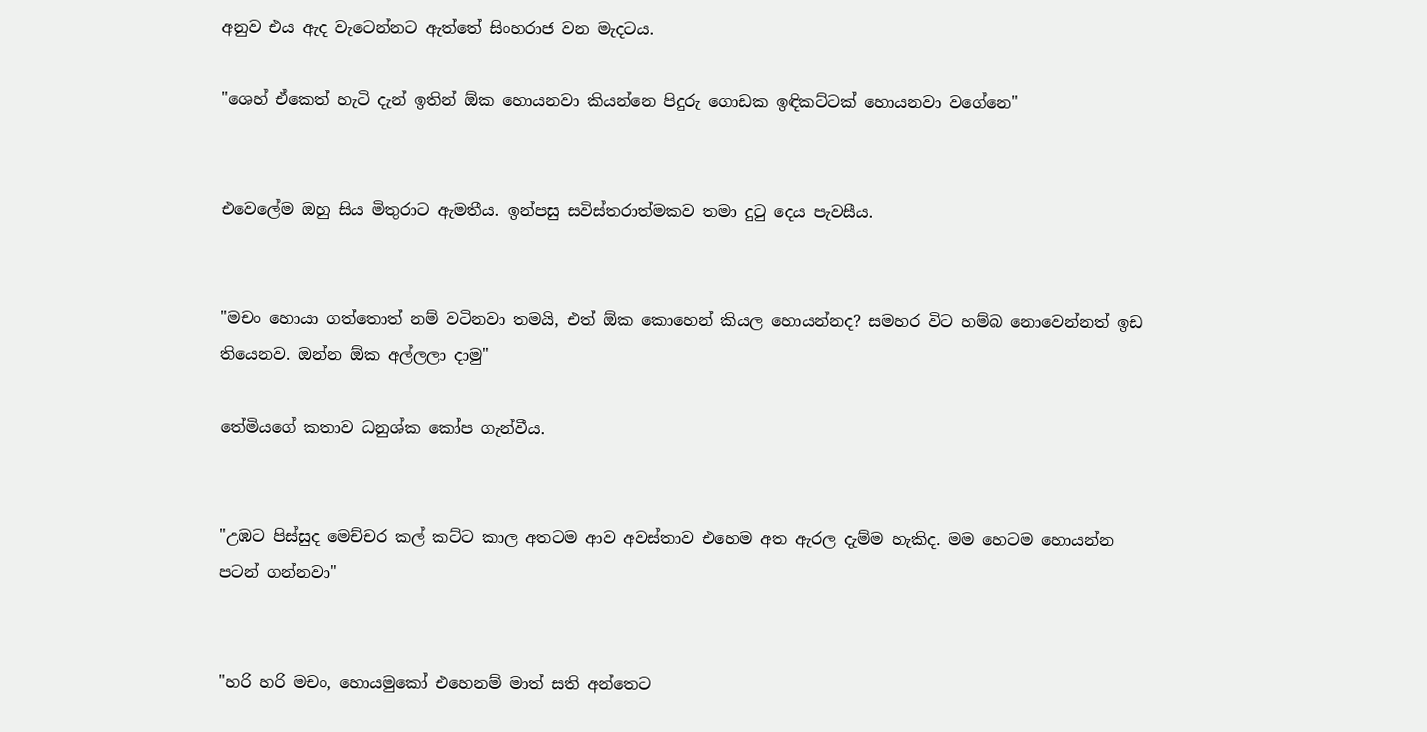අනුව එය ඇද වැටෙන්නට ඇත්තේ සිංහරාජ වන මැදටය.

"ශෙහ් ඒකෙත් හැටි දැන් ඉතින් ඕක හොයනවා කියන්නෙ පිදුරු ගොඩක ඉඳිකට්ටක් හොයනවා වගේනෙ"


එවෙලේම ඔහු සිය මිතුරාට ඇමතීය. ඉන්පසු සවිස්තරාත්මකව තමා දුටු දෙය පැවසීය.


"මචං හොයා ගත්තොත් නම් වටිනවා තමයි, එත් ඕක කොහෙන් කියල හොයන්නද? සමහර විට හම්බ නොවෙන්නත් ඉඩ තියෙනව. ඔන්න ඕක අල්ලලා දාමු"

තේමියගේ කතාව ධනුශ්ක කෝප ගැන්වීය.


"උඹට පිස්සුද මෙච්චර කල් කට්ට කාල අතටම ආව අවස්තාව එහෙම අත ඇරල දැම්ම හැකිද. මම හෙටම හොයන්න පටන් ගන්නවා"


"හරි හරි මචං, හොයමුකෝ එහෙනම් මාත් සති අන්තෙට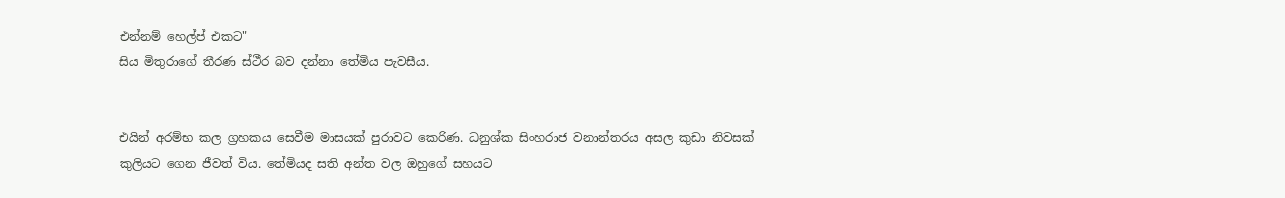එන්නම් හෙල්ප් එකට"
සිය මිතුරාගේ තීරණ ස්ථීර බව දන්නා තේමිය පැවසීය.


එයින් අරම්භ කල ග්‍රහකය සෙවීම මාසයක් පුරාවට කෙරිණ. ධනුශ්ක සිංහරාජ වනාන්තරය අසල කුඩා නිවසක් කුලියට ගෙන ජීවත් විය. තේමියද සති අන්ත වල ඔහුගේ සහයට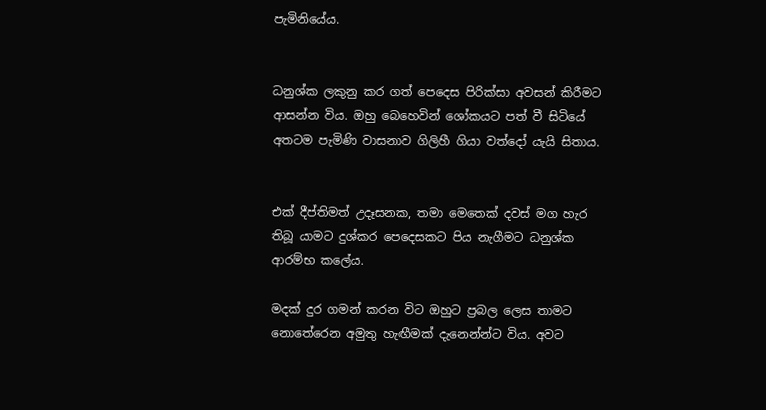පැමිනියේය.


ධනුශ්ක ලකුනු කර ගත් පෙදෙස පිරික්සා අවසන් කිරීමට ආසන්න විය. ඔහු බෙහෙවින් ශෝකයට පත් වී සිටියේ අතටම පැමිණි වාසනාව ගිලිහී ගියා වත්දෝ යැයි සිතාය.


එක් දීප්තිමත් උදෑසනක, තමා මෙතෙක් දවස් මග හැර තිබූ යාමට දුශ්කර පෙදෙසකට පිය නැගීමට ධනුශ්ක ආරම්භ කලේය.

මදක් දුර ගමන් කරන විට ඔහුට ප්‍රබල ලෙස තාමට නොතේරෙන අමුතු හැඟීමක් දැනෙන්න්ට විය. අවට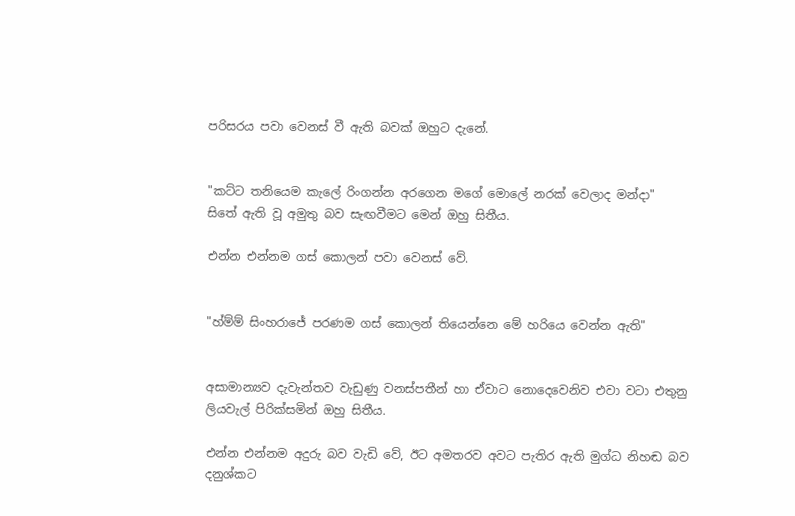පරිසරය පවා වෙනස් වී ඇති බවක් ඔහුට දැනේ.


"කට්ට තනියෙම කැලේ රිංගන්න අරගෙන මගේ මොලේ නරක් වෙලාද මන්දා"
සිතේ ඇති වූ අමුතු බව සැඟවීමට මෙන් ඔහු සිතීය.

එන්න එන්නම ගස් කොලන් පවා වෙනස් වේ.


"හ්ම්ම් සිංහරාජේ පරණම ගස් කොලන් තියෙන්නෙ මේ හරියෙ වෙන්න ඇති"


අසාමාන්‍යව දැවැන්තව වැඩුණු වනස්පතීන් හා ඒවාට නොදෙවෙනිව එවා වටා එතුනු ලියවැල් පිරික්සමින් ඔහු සිතීය.

එන්න එන්නම අදුරු බව වැඩි වේ, ඊට අමතරව අවට පැතිර ඇති මුග්ධ නිහඬ බව දනුශ්කට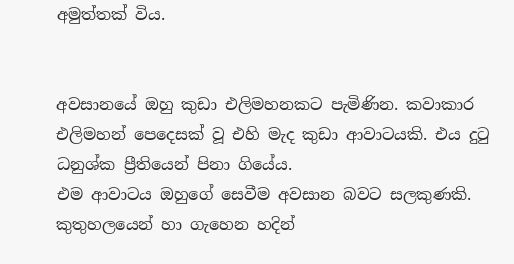අමුත්තක් විය.


අවසානයේ ඔහු කුඩා එලිමහනකට පැමිණින. කවාකාර එලිමහන් පෙදෙසක් වූ එහි මැද කුඩා ආවාටයකි. එය දුටු ධනුශ්ක ප්‍රීතියෙන් පිනා ගියේය.
එම ආවාටය ඔහුගේ සෙවීම අවසාන බවට සලකුණකි. කුතුහලයෙන් හා ගැහෙන හදින්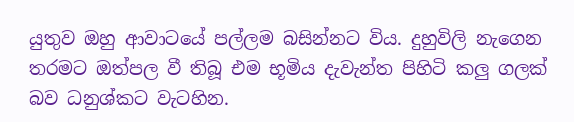යුතුව ඔහු ආවාටයේ පල්ලම බසින්නට විය. දුහුවිලි නැගෙන තරමට ඔත්පල වී තිබූ එම භූමිය දැවැන්ත පිහිටි කලු ගලක් බව ධනුශ්කට වැටහින.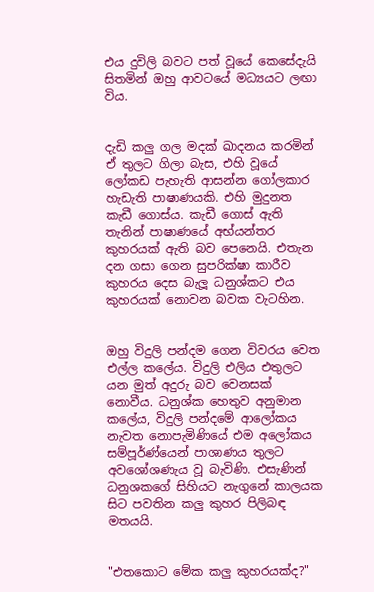එය දුවිලි බවට පත් වූයේ කෙසේදැයි සිතමින් ඔහු ආවටයේ මධ්‍යයට ලඟා විය.


දැඩි කලු ගල මදක් ඛාදනය කරමින් ඒ තුලට ගිලා බැස, එහි වූයේ ලෝකඩ පැහැති ආසන්න ගෝලකාර හැඩැති පාෂාණයකි. එහි මුදුනත කැඩී ගොස්ය. කැඩී ගොස් ඇති තැනින් පාෂාණයේ අභ්යන්තර කුහරයක් ඇති බව පෙනෙයි. එතැන දන ගසා ගෙන සුපරික්ෂා කාරීව කුහරය දෙස බැලූ ධනුශ්කට එය කුහරයක් නොවන බවක වැටහින.


ඔහු විදුලි පන්දම ගෙන විවරය වෙත එල්ල කලේය. විදුලි එලිය එතුලට යන මුත් අදුරු බව වෙනසක් නොවීය. ධනුශ්ක හෙතුව අනුමාන කලේය, විදුලි පන්දමේ ආලෝකය නැවත නොපැමිණියේ එම අලෝකය සම්පූර්ණ්යෙන් පාශාණය තුලට අවශෝශණැය වූ බැවිණි. එසැණින් ධනුශකගේ සිහියට නැගුනේ කාලයක සිට පවතින කලු කුහර පිලිබඳ මතයයි.


"එතකොට මේක කලු කුහරයක්ද?"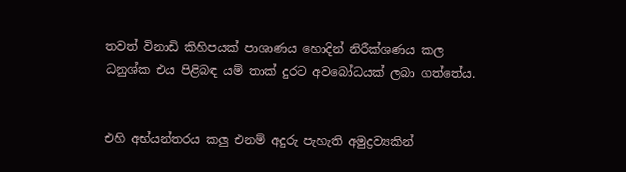තවත් විනාඩි කිහිපයක් පාශාණය හොදින් නිරීක්ශණය කල ධනුශ්ක එය පිළිබඳ යම් තාක් දුරට අවබෝධයක් ලබා ගත්තේය.


එහි අභ්යන්තරය කලු එනම් අදුරු පැහැති අමුද්‍රව්‍යකින්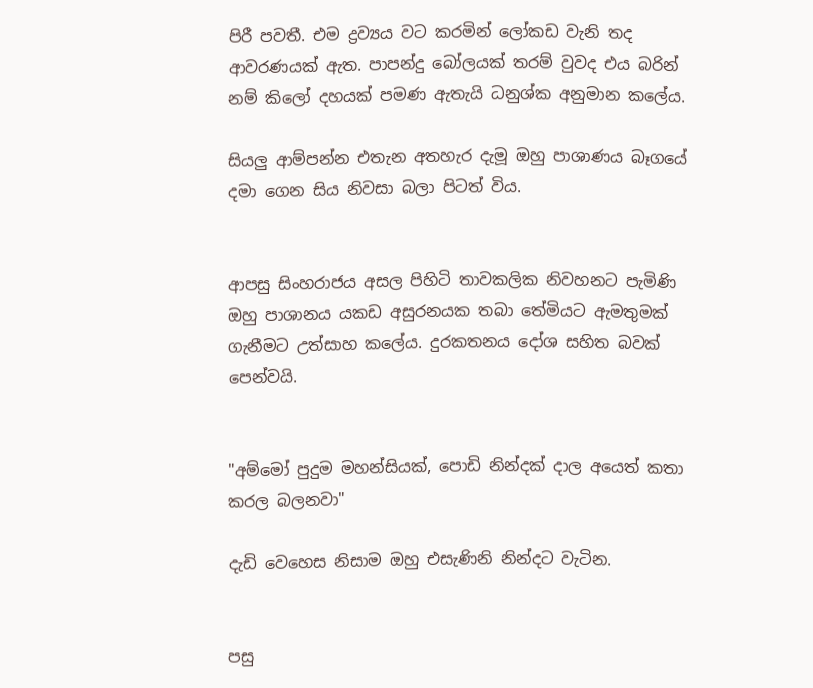පිරී පවතී. එම ද්‍රව්‍යය වට කරමින් ලෝකඩ වැනි තද ආවරණයක් ඇත. පාපන්දු බෝලයක් තරම් වුවද එය බරින් නම් කිලෝ දහයක් පමණ ඇතැයි ධනුශ්ක අනුමාන කලේය.

සියලු ආම්පන්න එතැන අතහැර දැමූ ඔහු පාශාණය බෑගයේ දමා ගෙන සිය නිවසා බලා පිටත් විය.


ආපසු සිංහරාජය අසල පිහිටි තාවකලික නිවහනට පැමිණි ඔහු පාශානය යකඩ අසුරනයක තබා තේමියට ඇමතුමක් ගැනීමට උත්සාහ කලේය. දුරකතනය දෝශ සහිත බවක් පෙන්වයි.


"අම්මෝ පුදුම මහන්සියක්, පොඩි නින්දක් දාල අයෙත් කතා කරල බලනවා"

දැඩි වෙහෙස නිසාම ඔහු එසැණිනි නින්දට වැටින.


පසු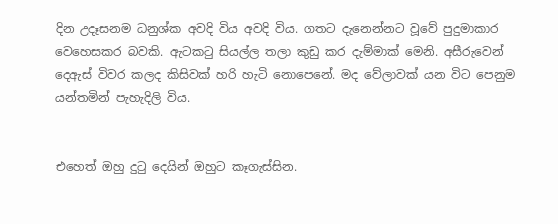දින උදෑසනම ධනුශ්ක අවදි විය අවදි විය. ගතට දැනෙන්නට වූවේ පුදුමාකාර වෙහෙසකර බවකි. ඇටකටු සියල්ල තලා කුඩු කර දැම්මාක් මෙනි. අසීරුවෙන් දෙඇස් විවර කලද කිසිවක් හරි හැටි නොපෙනේ. මද වේලාවක් යන විට පෙනුම යන්තමින් පැහැදිලි විය.


එහෙත් ඔහු දුටු දෙයින් ඔහුට කෑගැස්සින.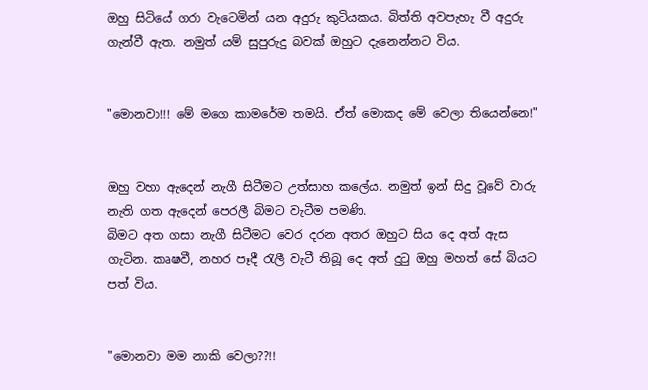ඔහු සිටියේ ගරා වැටෙමින් යන අදුරු කුටියකය. බිත්ති අවපැහැ වී අදුරු ගැන්වී ඇත. නමුත් යම් සුපුරුදු බවක් ඔහුට දැනෙන්නට විය.


"මොනවා!!! මේ මගෙ කාමරේම තමයි. ඒත් මොකද මේ වෙලා තියෙන්නෙ!"


ඔහු වහා ඇදෙන් නැගී සිටීමට උත්සාහ කලේය. නමුත් ඉන් සිදු වූවේ වාරු නැති ගත ඇදෙන් පෙරලී බිමට වැටීම පමණි.
බිමට අත ගසා නැගී සිටීමට වෙර දරන අතර ඔහුට සිය දෙ අත් ඇස ගැටින. කෘෂවී, නහර පෑදී රැලී වැටී තිබූ දෙ අත් දුටු ඔහු මහත් සේ බියට පත් විය.


"මොනවා මම නාකි වෙලා??!!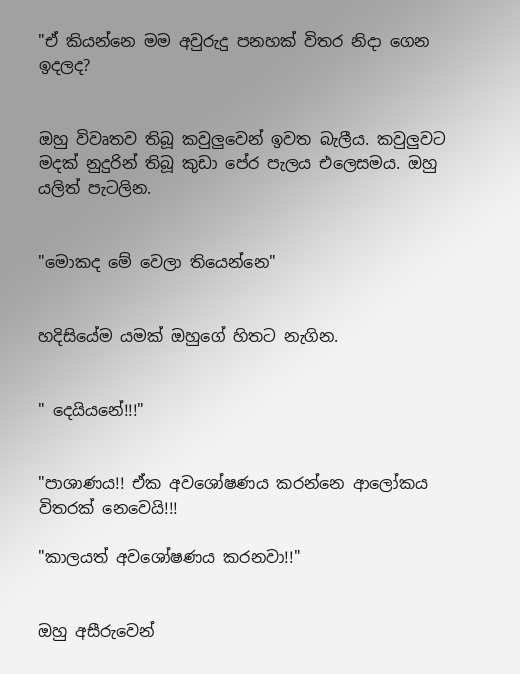"ඒ කියන්නෙ මම අවුරුදු පනහක් විතර නිදා ගෙන ඉදලද?


ඔහු විවෘතව තිබූ කවුලුවෙන් ඉවත බැලීය. කවුලුවට මදක් නුදුරින් තිබූ කුඩා පේර පැලය එලෙසමය. ඔහු යලිත් පැටලින.


"මොකද මේ වෙලා තියෙන්නෙ"


හදිසියේම යමක් ඔහුගේ හිතට නැගින.


" දෙයියනේ!!!"


"පාශාණය!! ඒක අවශෝෂණය කරන්නෙ ආලෝකය විතරක් නෙවෙයි!!!

"කාලයත් අවශෝෂණය කරනවා!!"


ඔහු අසීරුවෙන්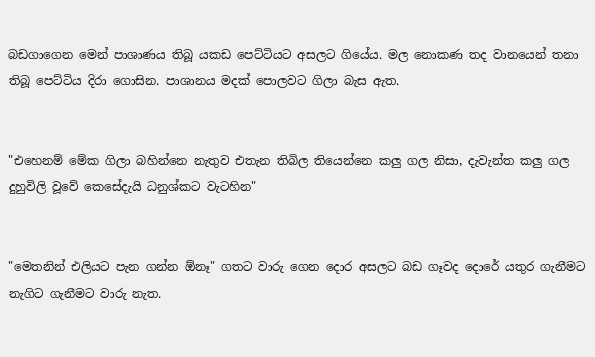බඩගාගෙන මෙන් පාශාණය තිබූ යකඩ පෙට්ටියට අසලට ගියේය. මල නොකණ තද වානයෙන් තනා තිබූ පෙට්ටිය දිරා ගොසින. පාශානය මදක් පොලවට ගිලා බැස ඇත.


"එහෙනම් මේක ගිලා බහින්නෙ නැතුව එතැන තිබිල තියෙන්නෙ කලු ගල නිසා, දැවැන්ත කලු ගල දුහුවිලි වූවේ කෙසේදැයි ධනුශ්කට වැටහින"


"මෙතනින් එලියට පැන ගන්න ඕනෑ" ගතට වාරු ගෙන දොර අසලට බඩ ගෑවද දොරේ යතුර ගැනීමට නැගිට ගැනීමට වාරු නැත.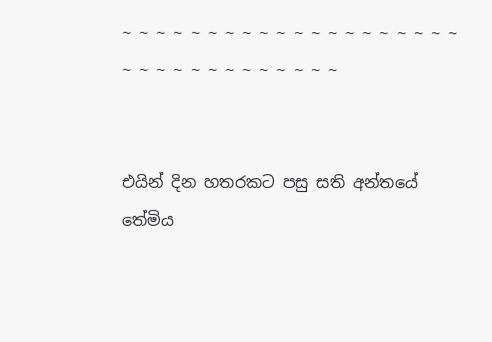~ ~ ~ ~ ~ ~ ~ ~ ~ ~ ~ ~ ~ ~ ~ ~ ~ ~ ~ ~ ~ ~ ~ ~ ~ ~ ~ ~ ~ ~ ~ ~ ~


එයින් දින හතරකට පසු සති අන්තයේ තේමිය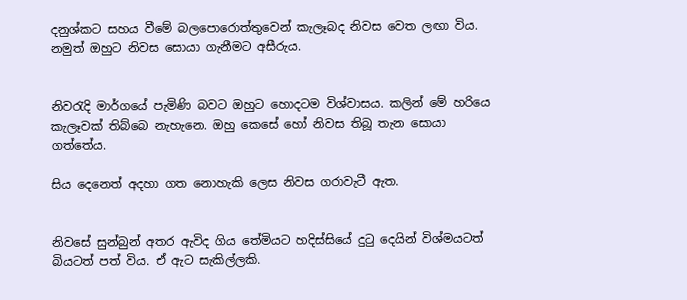දනුශ්කට සහය වීමේ බලපොරොත්තුවෙන් කැලෑබද නිවස වෙත ලඟා විය.
නමුත් ඔහුට නිවස සොයා ගැනීමට අසීරුය.


නිවරැදි මාර්ගයේ පැමිණි බවට ඔහුට හොදටම විශ්වාසය. කලින් මේ හරියෙ කැලෑවක් තිබ්බෙ නැහැනෙ. ඔහු කෙසේ හෝ නිවස තිබූ තැන සොයා ගත්තේය.

සිය දෙනෙත් අදහා ගත නොහැකි ලෙස නිවස ගරාවැටී ඇත.


නිවසේ සුන්බුන් අතර ඇවිද ගිය තේමියට හදිස්සියේ දුටු දෙයින් විශ්මයටත් බියටත් පත් විය. ඒ ඇට සැකිල්ලකි.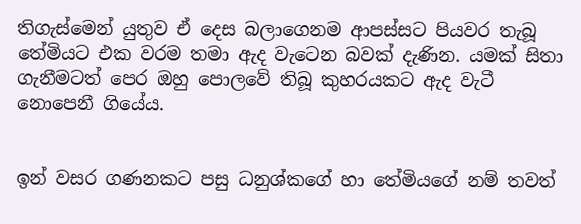තිගැස්මෙන් යුතුව ඒ දෙස බලාගෙනම ආපස්සට පියවර තැබූ තේමියට එක වරම තමා ඇද වැටෙන බවක් දැණින. යමක් සිතා ගැනීමටත් පෙර ඔහු පොලවේ තිබූ කුහරයකට ඇද වැටී නොපෙනී ගියේය.


ඉන් වසර ගණනකට පසු ධනුශ්කගේ හා තේමියගේ නම් තවත්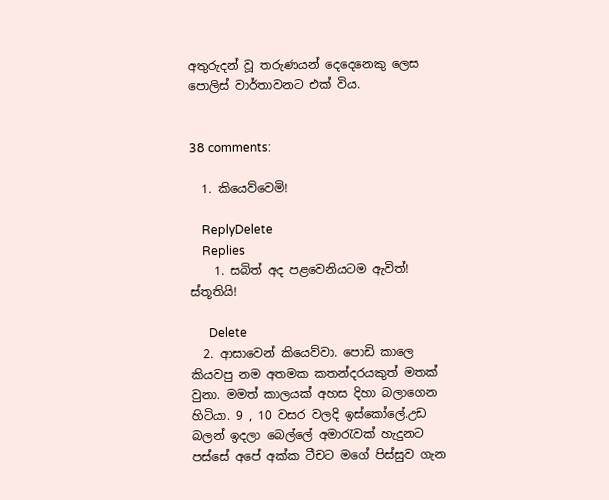අතුරුදන් වූ තරුණයන් දෙදෙනෙකු ලෙස පොලිස් වාර්තාවනට එක් විය.


38 comments:

  1. කියෙව්වෙමි!

    ReplyDelete
    Replies
    1. සබිත් අද පළවෙනියටම ඇවිත්! ස්තූතියි!

      Delete
  2. ආසාවෙන් කියෙව්වා. පොඩි කාලෙ කියවපු නම අතමක කතන්දරයකුත් මතක් වුනා. මමත් කාලයක් අහස දිහා බලාගෙන හිටියා. 9 , 10 වසර වලදි ඉස්කෝලේ.උඩ බලන් ඉදලා බෙල්ලේ අමාරැවක් හැදුනට පස්සේ අපේ අක්ක ටීචට මගේ පිස්සුව ගැන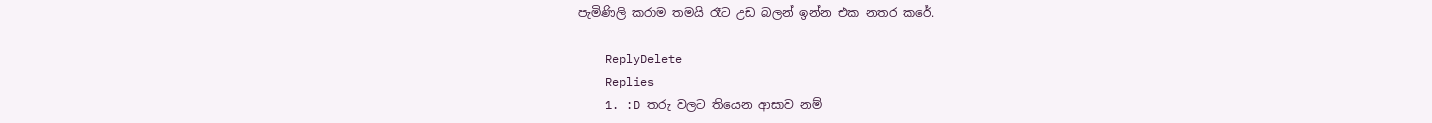පැමිණිලි කරාම තමයි රෑට උඩ බලන් ඉන්න එක නතර කරේ.

    ReplyDelete
    Replies
    1. :D තරු වලට තියෙන ආසාව නම්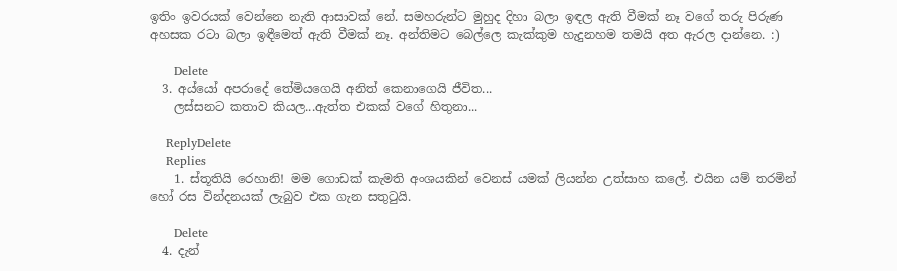ඉතිං ඉවරයක් වෙන්නෙ නැති ආසාවක් නේ. සමහරුන්ට මුහුද දිහා බලා ඉඳල ඇති වීමක් නෑ වගේ තරු පිරුණ අහසක රටා බලා ඉඳීමෙත් ඇති වීමක් නෑ. අන්තිමට බෙල්ලෙ කැක්කුම හැදුනහම තමයි අත ඇරල දාන්නෙ. :)

      Delete
  3. අය්යෝ අපරාදේ තේමියගෙයි අනිත් කෙනාගෙයි ජීවිත...
    ලස්සනට කතාව කියල...ඇත්ත එකක් වගේ හිතුනා...

    ReplyDelete
    Replies
    1. ස්තූතියි රෙහානි! මම ගොඩක් කැමති අංශයකින් වෙනස් යමක් ලියන්න උත්සාහ කලේ. එයින යම් තරමින් හෝ රස වින්දනයක් ලැබුව එක ගැන සතුටුයි.

      Delete
  4. දැන්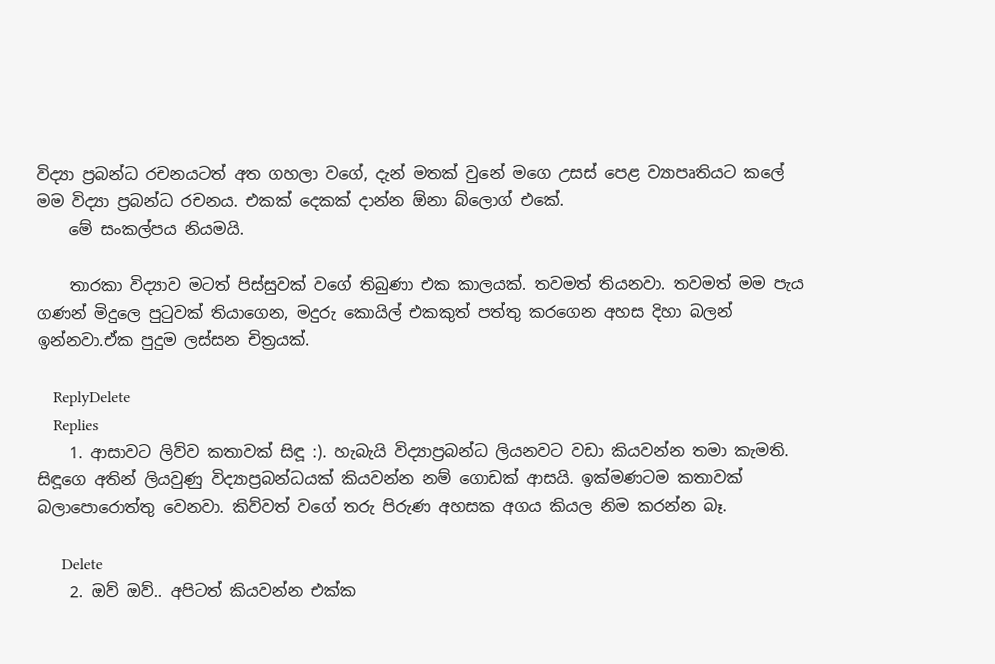විද්‍යා ප්‍රබන්ධ රචනයටත් අත ගහලා වගේ, දැන් මතක් වුනේ මගෙ උසස් පෙළ ව්‍යාපෘතියට කලේ මම විද්‍යා ප්‍රබන්ධ රචනය. එකක් දෙකක් දාන්න ඕනා බ්ලොග් එකේ.
    මේ සංකල්පය නියමයි.

    තාරකා විද්‍යාව මටත් පිස්සුවක් වගේ තිබුණා එක කාලයක්. තවමත් තියනවා. තවමත් මම පැය ගණන් මිදුලෙ පු‍ටුවක් තියාගෙන, මදුරු කොයිල් එකකුත් පත්තු කරගෙන අහස දිහා බලන් ඉන්නවා.ඒක පුදුම ලස්සන චිත්‍රයක්.

    ReplyDelete
    Replies
    1. ආසාවට ලිව්ව කතාවක් සිඳූ :). හැබැයි විද්‍යාප්‍රබන්ධ ලියනවට වඩා කියවන්න තමා කැමති. සිඳූගෙ අතින් ලියවුණු විද්‍යාප්‍රබන්ධයක් කියවන්න නම් ගොඩක් ආසයි. ඉක්මණටම කතාවක් බලාපොරොත්තු වෙනවා. කිව්වත් වගේ තරු පිරුණ අහසක අගය කියල නිම කරන්න බෑ.

      Delete
    2. ඔව් ඔව්.. අපිටත් කියවන්න එක්ක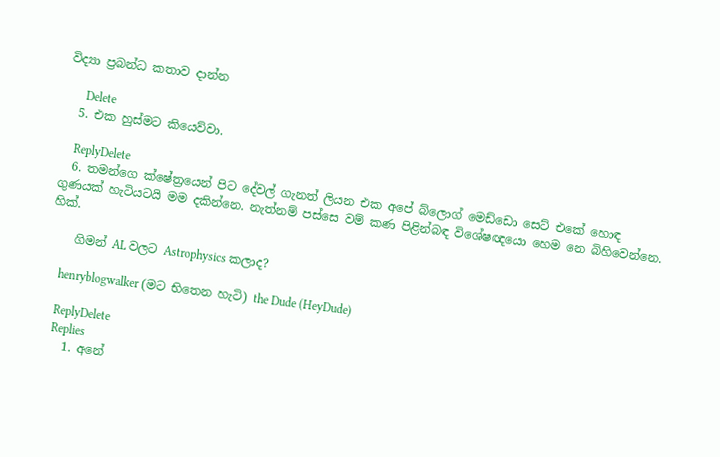විද්‍යා ප්‍රබන්ධ කතාව දාන්න

      Delete
  5. එක හුස්මට කියෙව්වා.

    ReplyDelete
  6. තමන්ගෙ ක්ෂේත්‍රයෙන් පිට දේවල් ගැනත් ලියන එක අපේ බ්ලොග් මෙඩ්ඩො සෙට් එකේ හොඳ ගුණයක් හැටියටයි මම දකින්නෙ. නැත්නම් පස්සෙ වම් කණ පිළින්බඳ විශේෂඥයො හෙම නෙ බිහිවෙන්නෙ. හික්.

    ගිමන් AL වලට Astrophysics කලාද?

    henryblogwalker (මට භිතෙන හැටි) the Dude (HeyDude)

    ReplyDelete
    Replies
    1. අනේ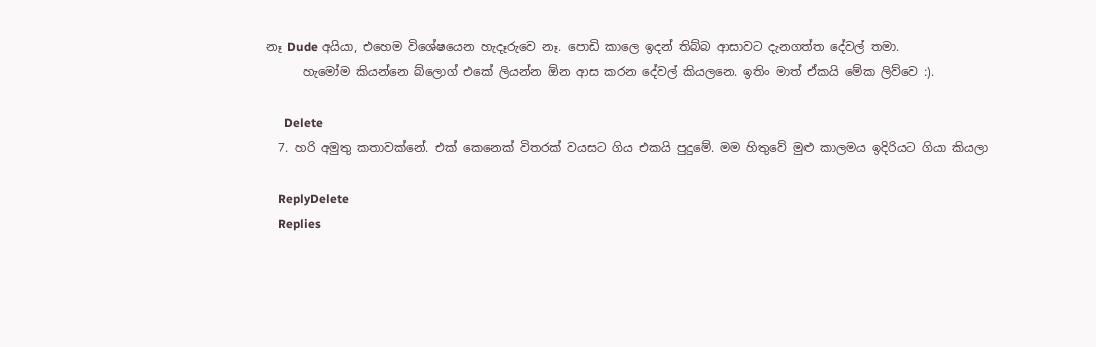නෑ Dude අයියා, එහෙම විශේෂයෙන හැදෑරුවෙ නෑ. පොඩි කාලෙ ඉදන් තිබ්බ ආසාවට දැනගත්ත දේවල් තමා.
      හැමෝම කියන්නෙ බ්ලොග් එකේ ලියන්න ඕන ආස කරන දේවල් කියලනෙ. ඉතිං මාත් ඒකයි මේක ලිව්වෙ :).

      Delete
  7. හරි අමුතු කතාවක්නේ. එක් කෙනෙක් විතරක් වයසට ගිය එකයි පුදුමේ. මම හිතුවේ මුළු කාලමය ඉදිරියට ගියා කියලා

    ReplyDelete
    Replies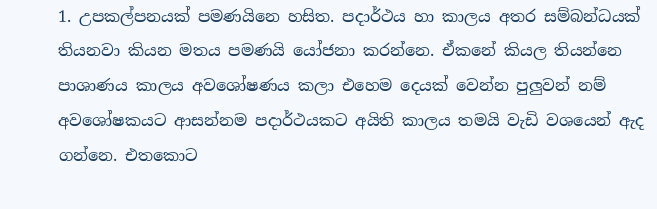1. උපකල්පනයක් පමණයිනෙ හසිත. පදාර්ථය හා කාලය අතර සම්බන්ධයක් තියනවා කියන මතය පමණයි යෝජනා කරන්නෙ. ඒකනේ කියල තියන්නෙ පාශාණය කාලය අවශෝෂණය කලා එහෙම දෙයක් වෙන්න පුලුවන් නම් අවශෝෂකයට ආසන්නම පදාර්ථයකට අයිති කාලය තමයි වැඩි වශයෙන් ඇද ගන්නෙ. එතකොට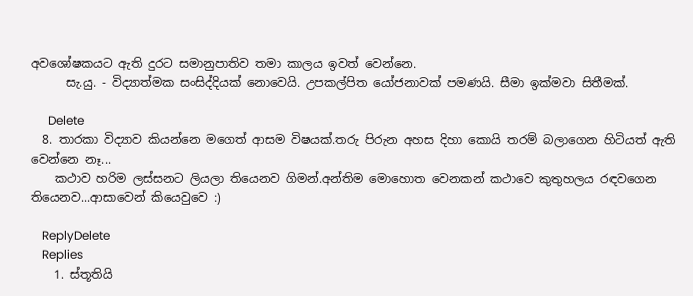අවශෝෂකයට ඇති දුරට සමානුපාතිව තමා කාලය ඉවත් වෙන්නෙ.
      සැ.යු. - විද්‍යාත්මක සංසිද්දියක් නොවෙයි. උපකල්පිත යෝජනාවක් පමණයි. සීමා ඉක්මවා සිතීමක්.

      Delete
  8. තාරකා විද්‍යාව කියන්නෙ මගෙත් ආසම විෂයක්.තරු පිරුන අහස දිහා කොයි තරම් බලාගෙන හිටියත් ඇති වෙන්නෙ නෑ...
    කථාව හරිම ලස්සනට ලියලා තියෙනව ගිමන්.අන්තිම මොහොත වෙනකන් කථාවෙ කුතුහලය රඳවගෙන තියෙනව...ආසාවෙන් කියෙවුවෙ :)

    ReplyDelete
    Replies
    1. ස්තූතියි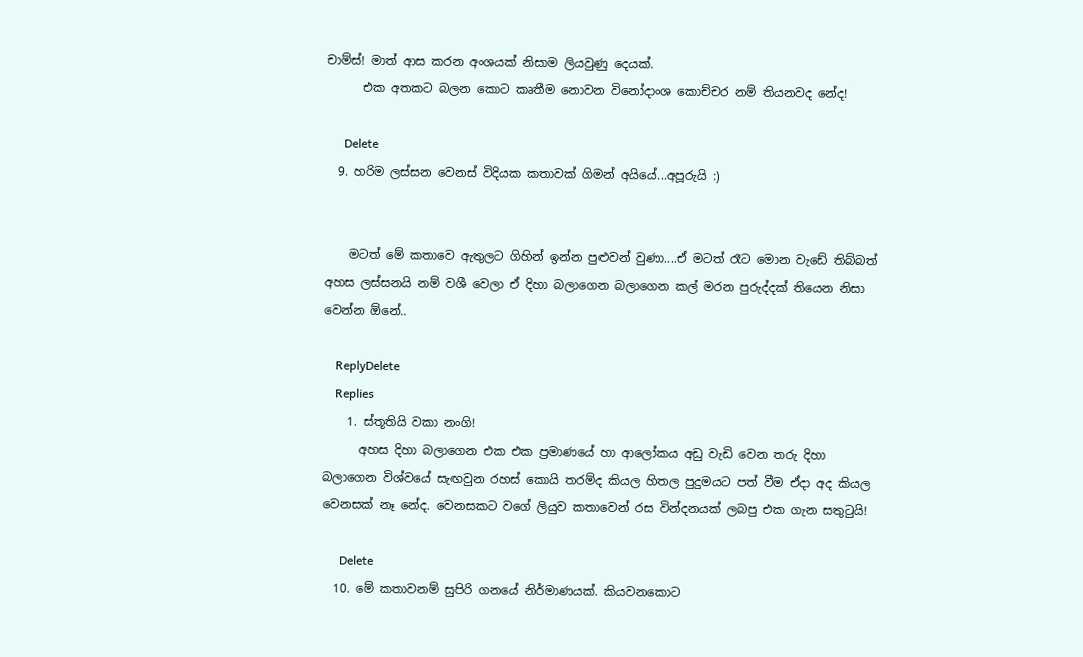චාම්ස්! මාත් ආස කරන අංශයක් නිසාම ලියවුණු දෙයක්.
      එක අතකට බලන කොට කෘතීම නොවන විනෝදාංශ කොච්චර නම් තියනවද නේද!

      Delete
  9. හරිම ලස්සන වෙනස් විදියක කතාවක් ගිමන් අයියේ...අපූරුයි :)


    මටත් මේ කතාවෙ ඇතුලට ගිහින් ඉන්න පුළුවන් වුණා....ඒ මටත් රෑට මොන වැඩේ තිබ්බත් අහස ලස්සනයි නම් වශී වෙලා ඒ දිහා බලාගෙන බලාගෙන කල් මරන පුරුද්දක් තියෙන නිසා වෙන්න ඕනේ..

    ReplyDelete
    Replies
    1. ස්තූතියි වකා නංගි!
      අහස දිහා බලාගෙන එක එක ප්‍රමාණයේ හා ආලෝකය අඩු වැඩි වෙන තරු දිහා බලාගෙන විශ්වයේ සැඟවුන රහස් කොයි තරම්ද කියල හිතල පුදුමයට පත් වීම ඒදා අද කියල වෙනසක් නෑ නේද. වෙනසකට වගේ ලියුව කතාවෙන් රස වින්දනයක් ලබපු එක ගැන සතුටුයි!

      Delete
  10. මේ කතාවනම් සුපිරි ගනයේ නිර්මාණයක්. කියවනකොට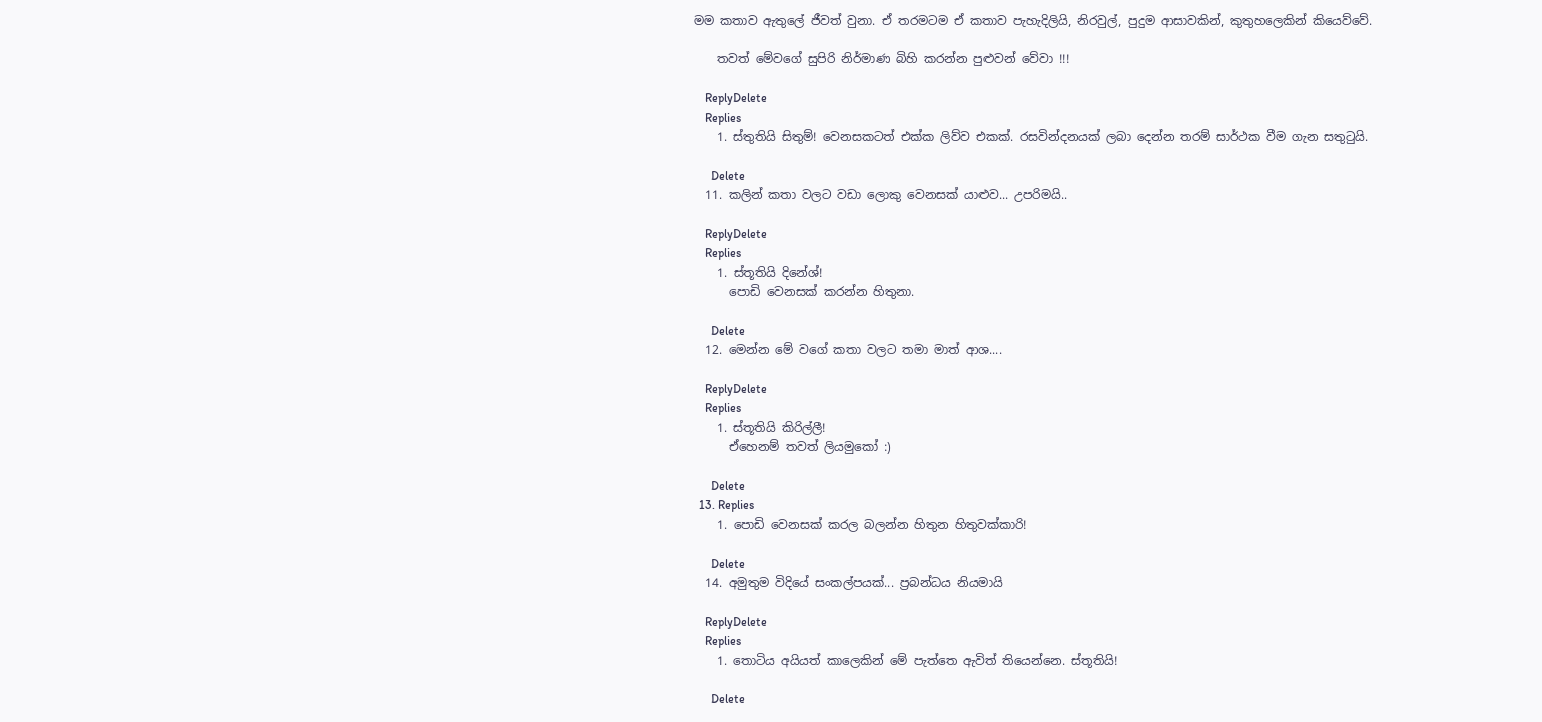මම කතාව ඇතුලේ ජීවත් වුනා. ඒ තරමටම ඒ කතාව පැහැදිලියි, නිරවුල්, පුදුම ආසාවකින්, කුතුහලෙකින් කියෙව්වේ.

    තවත් මේවගේ සුපිරි නිර්මාණ බිහි කරන්න පුළුවන් වේවා !!!

    ReplyDelete
    Replies
    1. ස්තුතියි සිතුම්! වෙනසකටත් එක්ක ලිව්ව එකක්. රසවින්දනයක් ලබා දෙන්න තරම් සාර්ථක වීම ගැන සතුටුයි.

      Delete
  11. කලින් කතා වලට වඩා ලොකු වෙනසක් යාළුව... උපරිමයි..

    ReplyDelete
    Replies
    1. ස්තූතියි දිනේශ්!
      පොඩි වෙනසක් කරන්න හිතුනා.

      Delete
  12. මෙන්න මේ වගේ කතා වලට තමා මාත් ආශ....

    ReplyDelete
    Replies
    1. ස්තූතියි කිරිල්ලී!
      ඒහෙනම් තවත් ලියමුකෝ :)

      Delete
  13. Replies
    1. පොඩි වෙනසක් කරල බලන්න හිතුන හිතුවක්කාරි!

      Delete
  14. අමුතුම විදියේ සංකල්පයක්... ප්‍රබන්ධය නියමායි

    ReplyDelete
    Replies
    1. තොටිය අයියත් කාලෙකින් මේ පැත්තෙ ඇවිත් තියෙන්නෙ. ස්තූතියි!

      Delete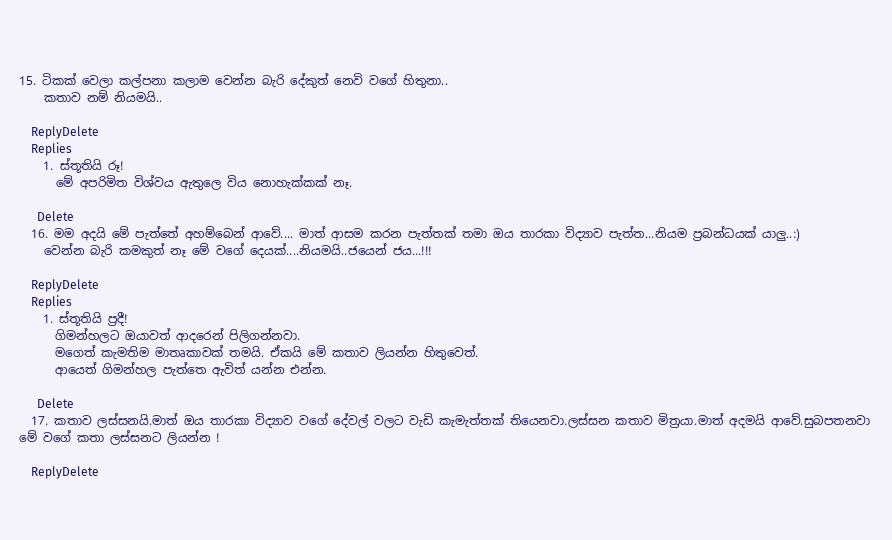15. ටිකක් වෙලා කල්පනා කලාම වෙන්න බැරි දේකුත් නෙවි වගේ හිතුනා..
    කතාව නම් නියමයි..

    ReplyDelete
    Replies
    1. ස්තූතියි රූ!
      මේ අපරිමිත විශ්වය ඇතුලෙ විය නොහැක්කක් නෑ.

      Delete
  16. මම අදයි මේ පැත්තේ අහම්බෙන් ආවේ.... මාත් ආසම කරන පැත්තක් තමා ඔය තාරකා විද්‍යාව පැත්ත...නියම ප්‍රබන්ධයක් යාලු..:)
    වෙන්න බැරි කමකුත් නෑ මේ වගේ දෙයක්....නියමයි..ජයෙන් ජය...!!!

    ReplyDelete
    Replies
    1. ස්තූතියි ප්‍රදී!
      ගිමන්හලට ඔයාවත් ආදරෙන් පිලිගන්නවා.
      මගෙත් කැමතිම මාතෘකාවක් තමයි. ඒකයි මේ කතාව ලියන්න හිතුවෙත්.
      ආයෙත් ගිමන්හල පැත්තෙ ඇවිත් යන්න එන්න.

      Delete
  17. කතාව ලස්සනයි.මාත් ඔය තාරකා විද්‍යාව වගේ දේවල් වලට වැඩි කැමැත්තක් තියෙනවා.ලස්සන කතාව මිත්‍රයා.මාත් අදමයි ආවේ.සුබපතනවා මේ වගේ කතා ලස්සනට ලියන්න !

    ReplyDelete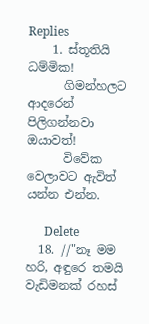Replies
    1. ස්තූතියි ධම්මික!
      ගිමන්හලට ආදරෙන් පිලිගන්නවා ඔයාවත්!
      විවේක වෙලාවට ඇවිත් යන්න එන්න.

      Delete
  18. //"නෑ මම හරි, අඳුරෙ තමයි වැඩිමනක් රහස්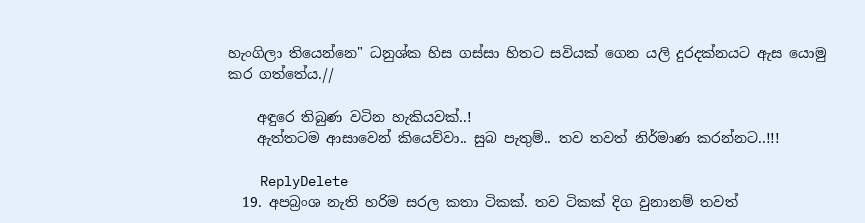හැංගිලා තියෙන්නෙ" ධනුශ්ක හිස ගස්සා හිතට සවියක් ගෙන යලි දුරදක්නයට ඇස යොමු කර ගත්තේය.//

    අඳුරෙ තිබුණ වටින හැකියවක්..!
    ඇත්තටම ආසාවෙන් කියෙව්වා.. සුබ පැතුම්.. තව තවත් නිර්මාණ කරන්නට..!!!

    ReplyDelete
  19. අපබ්‍රංශ නැති හරිම සරල කතා ටිකක්. තව ටිකක් දිග වුනානම් තවත්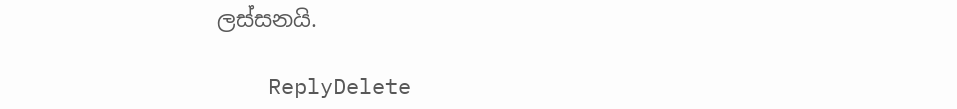ලස්සනයි.

    ReplyDelete